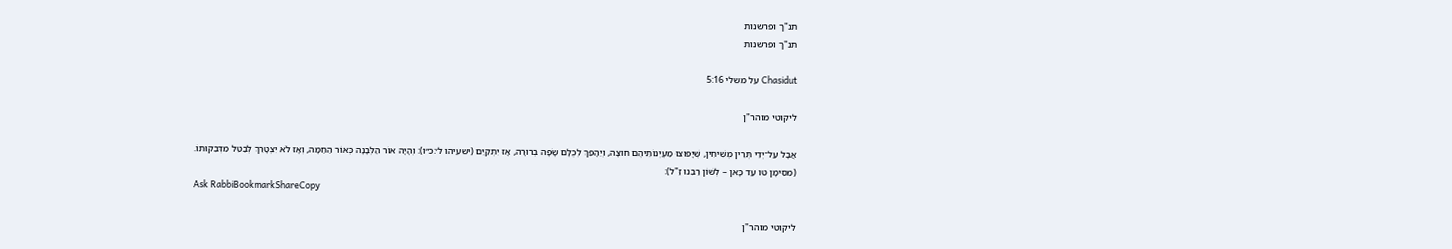תנ"ך ופרשנות
תנ"ך ופרשנות

Chasidut על משלי 5:16

ליקוטי מוהר"ן

אֲבָל עַל־יְדֵי תְּרֵין מְשִׁיחִין, שֶׁיָּפוּצוּ מַעְיְנוֹתֵיהֶם חוּצָה, וְיֵהָפֵךְ לְכֻלָּם שָׂפָה בְרוּרָה, אָז יִתְקַיֵּם (ישעיהו ל׳:כ״ו): וְהָיָה אוֹר הַלְּבָנָה כְּאוֹר הַחַמָּה, וְאָז לֹא יִצְטָרֵךְ לְבַטֵּל מִדְּבֵקוּתוֹ. (מִסִּימָן טו עַד כָּאן – לְשׁוֹן רַבֵּנוּ זַ"ל):
Ask RabbiBookmarkShareCopy

ליקוטי מוהר"ן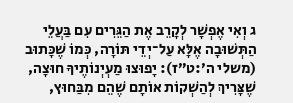ג וְאִי אֶפְשָׁר לְקָרֵב אֶת הַגֵּרִים עִם בַּעֲלֵי הַתְּשׁוּבָה אֶלָּא עַל־יְדֵי תּוֹרָה, כְּמוֹ שֶׁכָּתוּב (משלי ה׳:ט״ז): יָפוּצוּ מַעְיְנוֹתֶיךָ חוּצָה, שֶׁצָּרִיךְ לְהַשְׁקוֹת אוֹתָם שֶׁהֵם מִבַּחוּץ,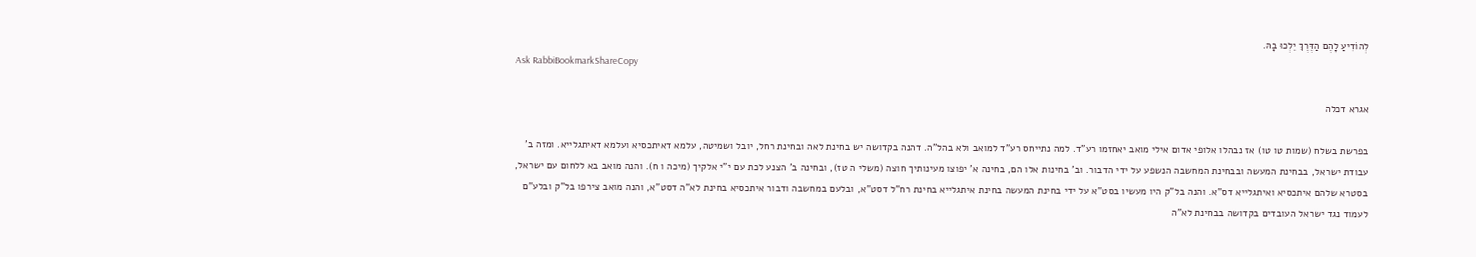לְהוֹדִיעַ לָהֶם הַדֶּרֶךְ יֵלְכוּ בָהּ.
Ask RabbiBookmarkShareCopy

אגרא דכלה

בפרשת בשלח (שמות טו טו) אז נבהלו אלופי אדום אילי מואב יאחזמו רע"ד. למה נתייחס רע"ד למואב ולא בהל"ה. דהנה בקדושה יש בחינת לאה ובחינת רחל, יובל ושמיטה, עלמא דאיתכסיא ועלמא דאיתגלייא. ומזה ב' עבודת ישראל, בבחינת המעשה ובבחינת המחשבה הנשפע על ידי הדבור. וב' בחינות אלו הם, בחינה א' יפוצו מעינותיך חוצה (משלי ה טז), ובחינה ב' הצנע לכת עם י"י אלקיך (מיכה ו ח). והנה מואב בא ללחום עם ישראל, בסטרא שלהם איתכסיא ואיתגלייא דס"א. והנה בל"ק היו מעשיו בסט"א על ידי בחינת המעשה בחינת איתגלייא בחינת רח"ל דסט"א, ובלעם במחשבה ודבור איתכסיא בחינת לא"ה דסט"א, והנה מואב צירפו בל"ק ובלע"ם לעמוד נגד ישראל העובדים בקדושה בבחינת לא"ה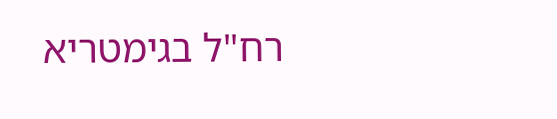רח"ל בגימטריא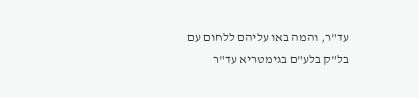עד"ר, והמה באו עליהם ללחום עם בל"ק בלע"ם בגימטריא עד"ר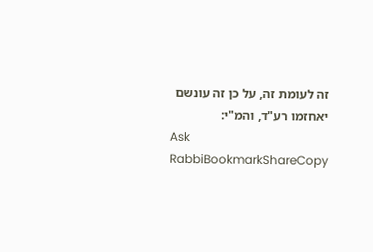זה לעומת זה, על כן זה עונשם יאחזמו רע"ד, והמ"י:
Ask RabbiBookmarkShareCopy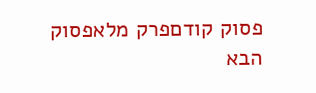פסוק קודםפרק מלאפסוק הבא